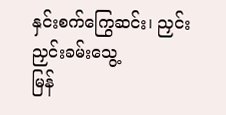နှင်းစက်ကြွေဆင်း၊ ညှင်းညှင်းခမ်းသွေ့
မြန်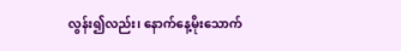လွန်း၍လည်း၊ နောက်နေ့မိုးသောက်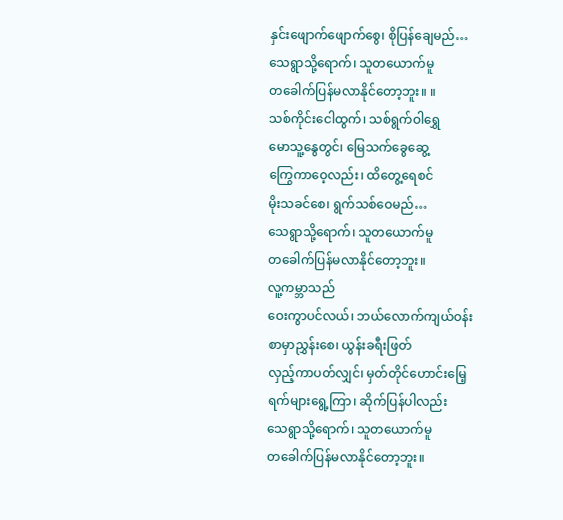နှင်းဖျောက်ဖျောက်စွေ၊ စိုပြန်ချေမည်…
သေရွာသို့ရောက်၊ သူတယောက်မူ
တခေါက်ပြန်မလာနိုင်တော့ဘူး။ ။
သစ်ကိုင်းငေါထွက်၊ သစ်ရွက်ဝါရွှေ
မောသူ့နွေတွင်၊ မြေသက်ခွေဆွေ့
ကြွေကာဝေ့လည်း၊ ထိတွေ့ရေစင်
မိုးသခင်စေ၊ ရွက်သစ်ဝေမည်…
သေရွာသို့ရောက်၊ သူတယောက်မူ
တခေါက်ပြန်မလာနိုင်တော့ဘူး။
လူ့ကမ္ဘာသည်
ဝေးကွာပင်လယ်၊ ဘယ်လောက်ကျယ်ဝန်း
စာမှာညွှန်းစေ၊ ယွန်းခရီးဖြတ်
လှည့်ကာပတ်လျှင်၊ မှတ်တိုင်ဟောင်းမြေ့
ရက်များရွေ့ကြာ၊ ဆိုက်ပြန်ပါလည်း
သေရွာသို့ရောက်၊ သူတယောက်မူ
တခေါက်ပြန်မလာနိုင်တော့ဘူး။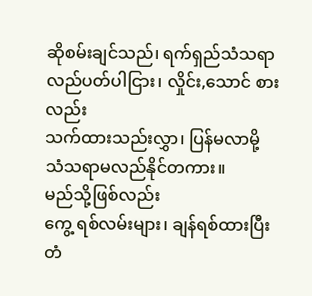ဆိုစမ်းချင်သည်၊ ရက်ရှည်သံသရာ
လည်ပတ်ပါငြား၊ လှိုင်း,သောင် စားလည်း
သက်ထားသည်းလွှာ၊ ပြန်မလာမို့
သံသရာမလည်နိုင်တကား။
မည်သို့ဖြစ်လည်း
ကွေ့ ရစ်လမ်းများ၊ ချန်ရစ်ထားပြီး
တံ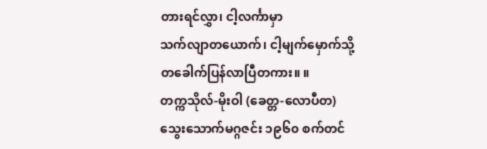တားရင်လွှာ၊ ငါ့လင်္ကာမှာ
သက်လျာတယောက်၊ ငါ့မျက်မှောက်သို့
တခေါက်ပြန်လာပြီတကား။ ။
တက္ကသိုလ်-မိုးဝါ (ခေတ္တ-လောပီတ)
သွေးသောက်မဂ္ဂဇင်း ၁၉၆၀ စက်တင်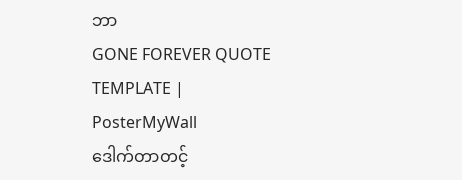ဘာ
GONE FOREVER QUOTE TEMPLATE | PosterMyWall
ဒေါက်တာတင့်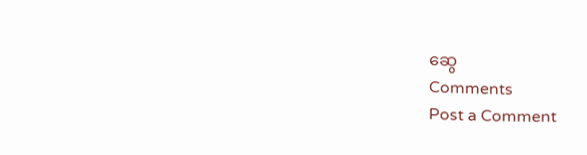ဆွေ
Comments
Post a Comment